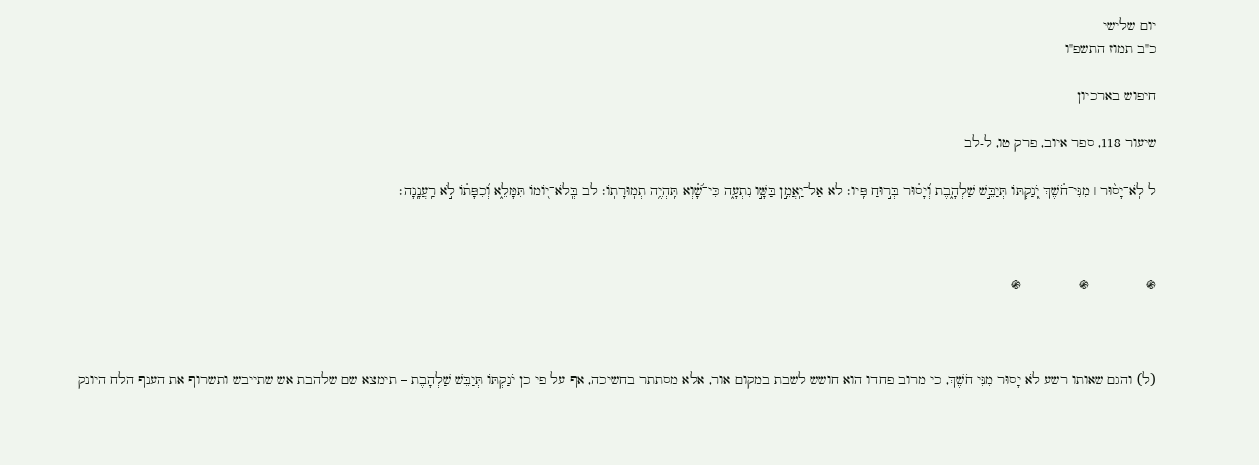יום שלישי
כ"ב תמוז התשפ"ו

חיפוש בארכיון

שיעור 118, ספר איוב, פרק טו, ל-לב

ל לֹֽא־יָס֨וּר ׀ מִנִּי־חֹ֗שֶׁךְ יֹֽ֭נַקְתּוֹ תְּיַבֵּ֣שׁ שַׁלְהָ֑בֶת וְ֝יָס֗וּר בְּר֣וּחַ פִּֽיו׃ לא אַל־יַֽאֲמֵ֣ן בַּשָּׁ֣ו נִתְעָ֑ה כִּי־שָׁ֗֝וְא תִּֽהְיֶ֥ה תְמֽוּרָתֽוֹ׃ לב בְּֽלֹא־י֭וֹמוֹ תִּמָּלֵ֑א וְ֝כִפָּת֗וֹ לֹ֣א רַֽעֲנָֽנָה׃



֍              ֍              ֍



(ל) והגם שאותו רשע לֹא יָסוּר מִנִּי חֹשֶׁךְ, כי מרוב פחדו הוא חושש לשבת במקום אור, אלא מסתתר בחשיכה, אף על פי כן יֹנַקְתּוֹ תְּיַבֵּשׁ שַׁלְהָבֶת – תימצא שם שלהבת אש שתייבש ותשרוף את הענף הלח היונק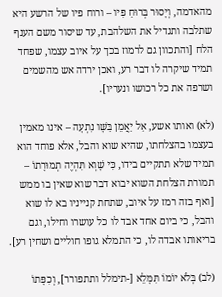מהאדמה, וְיָסוּר בְּרוּחַ פִּיו – ורוח פיו של הרשע היא שתלבה ותגדיל את השלהבת, עד שיסור משם הענף הלח [והתכוון גם לרמוז בכך על איוב עצמו, שפחד תמיד שיקרה לו דבר רע, ואכן ירדה אש מהשמים ושרפה את כל רכושו ונעריו].

(לא) ואותו אשע, אַל יַאֲמֵן בַּשָּׁו נִתְעָה – אינו מאמין בעצמו בהצלחתו, שהיא שוא והבל, אלא פוחד הוא תמיד שלא תתקיים בידו, כִּי שָׁוְא תִּהְיֶה תְמוּרָתוֹ – תמורת הצלחת השוא יבוא דבר שוא שאין בו ממש [ואף בזה רמז על איוב, שתחת קנייניו בא לו שוא והבל, כי ביום אחד אבד לו כל עושרו וחילו, וגם בריאותו אבדה לו, כי התמלא גופו חוליים ושחין רע].

(לב) בְּלֹא יוֹמוֹ תִּמָּלֵא [-תימלל ותתפורר], וְכִפָּתוֹ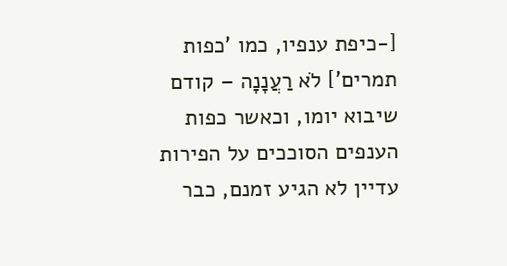[-כיפת ענפיו, כמו 'כפות תמרים'] לֹא רַעֲנָנָה – קודם שיבוא יומו, וכאשר כפות הענפים הסוככים על הפירות עדיין לא הגיע זמנם, כבר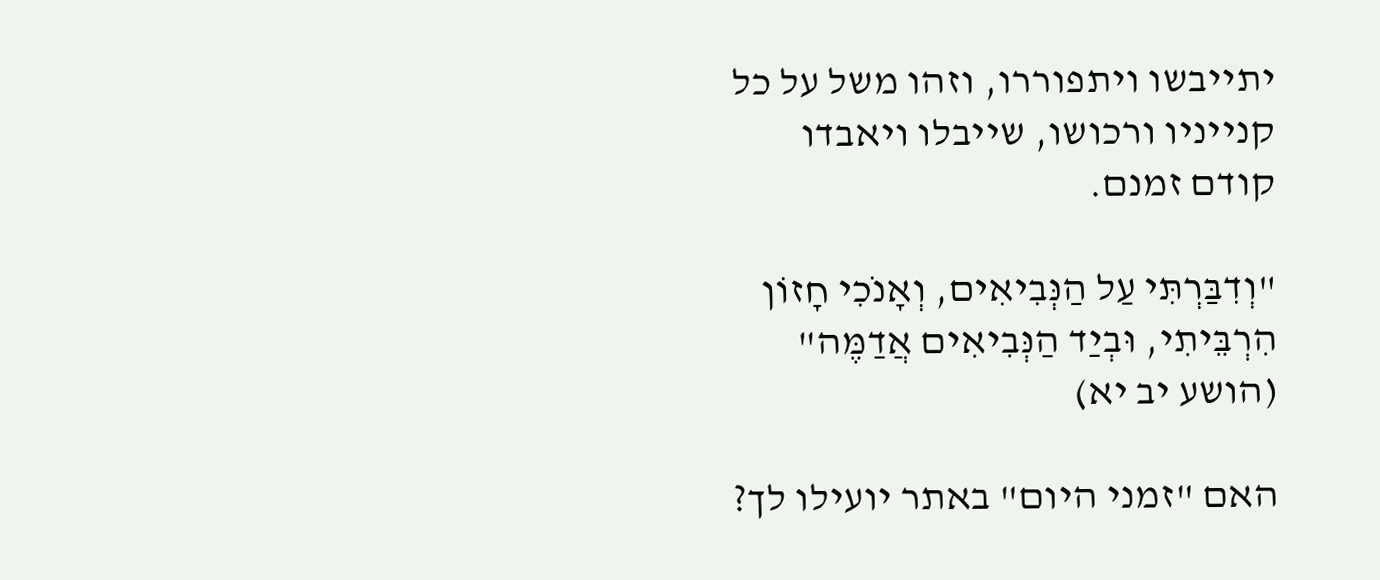יתייבשו ויתפוררו, וזהו משל על כל קנייניו ורכושו, שייבלו ויאבדו קודם זמנם.

"וְדִבַּרְתִּי עַל הַנְּבִיאִים, וְאָנֹכִי חָזוֹן הִרְבֵּיתִי, וּבְיַד הַנְּבִיאִים אֲדַמֶּה" (הושע יב יא)

האם "זמני היום" באתר יועילו לך?